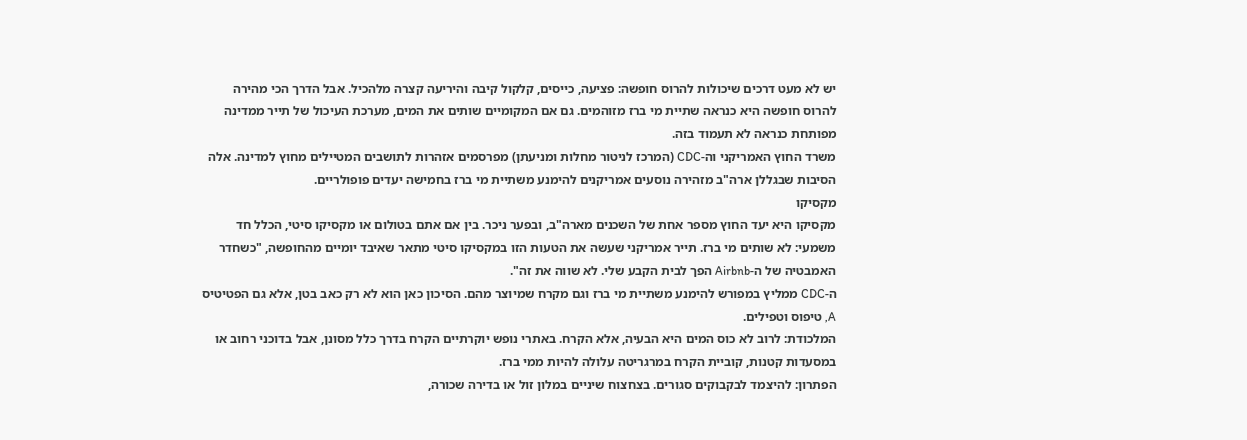יש לא מעט דרכים שיכולות להרוס חופשה: פציעה, כייסים, קלקול קיבה והיריעה קצרה מלהכיל. אבל הדרך הכי מהירה להרוס חופשה היא כנראה שתיית מי ברז מזוהמים. גם אם המקומיים שותים את המים, מערכת העיכול של תייר ממדינה מפותחת כנראה לא תעמוד בזה.
משרד החוץ האמריקני וה-CDC (המרכז לניטור מחלות ומניעתן) מפרסמים אזהרות לתושבים המטיילים מחוץ למדינה. אלה הסיבות שבגללן ארה"ב מזהירה נוסעים אמריקנים להימנע משתיית מי ברז בחמישה יעדים פופולריים.
מקסיקו
מקסיקו היא יעד החוץ מספר אחת של השכנים מארה"ב, ובפער ניכר. בין אם אתם בטולום או מקסיקו סיטי, הכלל חד משמעי: לא שותים מי ברז. תייר אמריקני שעשה את הטעות הזו במקסיקו סיטי מתאר שאיבד יומיים מהחופשה, "כשחדר האמבטיה של ה-Airbnb הפך לבית הקבע שלי. לא שווה את זה".
ה-CDC ממליץ במפורש להימנע משתיית מי ברז וגם מקרח שמיוצר מהם. הסיכון כאן הוא לא רק כאב בטן, אלא גם הפטיטיס A, טיפוס וטפילים.
המלכודת: לרוב לא כוס המים היא הבעיה, אלא הקרח. באתרי נופש יוקרתיים הקרח בדרך כלל מסונן, אבל בדוכני רחוב או במסעדות קטנות, קוביית הקרח במרגריטה עלולה להיות ממי ברז.
הפתרון: להיצמד לבקבוקים סגורים. בצחצוח שיניים במלון זול או בדירה שכורה,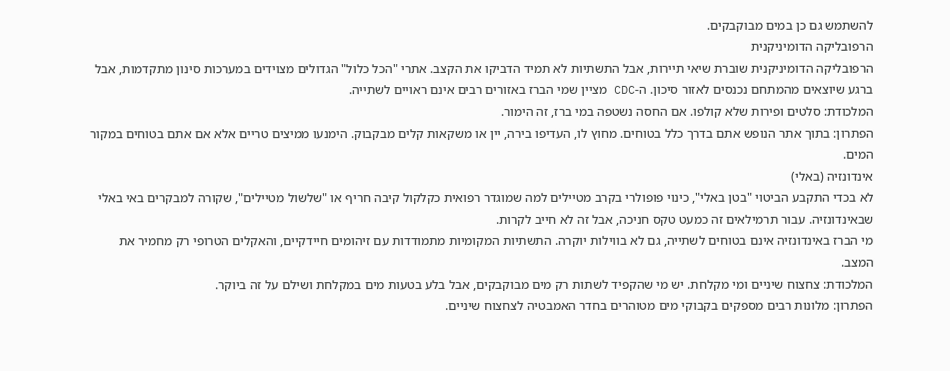להשתמש גם כן במים מבוקבקים.
הרפובליקה הדומיניקנית
הרפובליקה הדומיניקנית שוברת שיאי תיירות, אבל התשתיות לא תמיד הדביקו את הקצב. אתרי "הכל כלול" הגדולים מצוידים במערכות סינון מתקדמות, אבל ברגע שיוצאים מהמתחם נכנסים לאזור סיכון. ה-CDC מציין שמי הברז באזורים רבים אינם ראויים לשתייה.
המלכודת: סלטים ופירות שלא קולפו. אם החסה נשטפה במי ברז, זה הימור.
הפתרון: בתוך אתר הנופש אתם בדרך כלל בטוחים. מחוץ לו, העדיפו בירה, יין או משקאות קלים מבקבוק. הימנעו ממיצים טריים אלא אם אתם בטוחים במקור המים.
אינדונזיה (באלי)
לא בכדי התקבע הביטוי "בטן באלי", כינוי פופולרי בקרב מטיילים למה שמוגדר רפואית כקלקול קיבה חריף או "שלשול מטיילים", שקורה למבקרים באי באלי שבאינדונזיה. עבור תרמילאים זה כמעט טקס חניכה, אבל זה לא חייב לקרות.
מי הברז באינדונזיה אינם בטוחים לשתייה, גם לא בווילות יוקרה. התשתיות המקומיות מתמודדות עם זיהומים חיידקיים, והאקלים הטרופי רק מחמיר את המצב.
המלכודת: צחצוח שיניים ומי מקלחת. יש מי שהקפיד לשתות רק מים מבוקבקים, אבל בלע בטעות מים במקלחת ושילם על זה ביוקר.
הפתרון: מלונות רבים מספקים בקבוקי מים מטוהרים בחדר האמבטיה לצחצוח שיניים.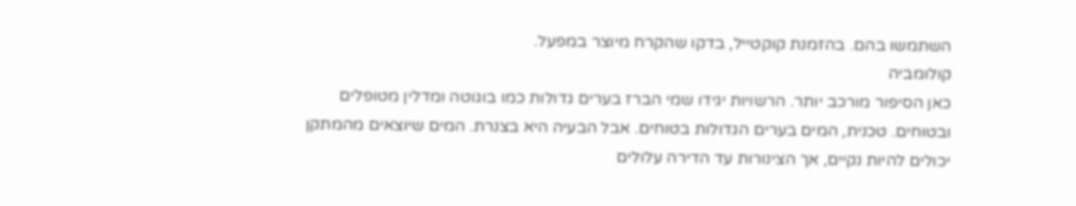השתמשו בהם. בהזמנת קוקטייל, בדקו שהקרח מיוצר במפעל.
קולומביה
כאן הסיפור מורכב יותר. הרשויות יגידו שמי הברז בערים גדולות כמו בוגוטה ומדלין מטופלים ובטוחים. טכנית, המים בערים הגדולות בטוחים. אבל הבעיה היא בצנרת. המים שיוצאים מהמתקן יכולים להיות נקיים, אך הצינורות עד הדירה עלולים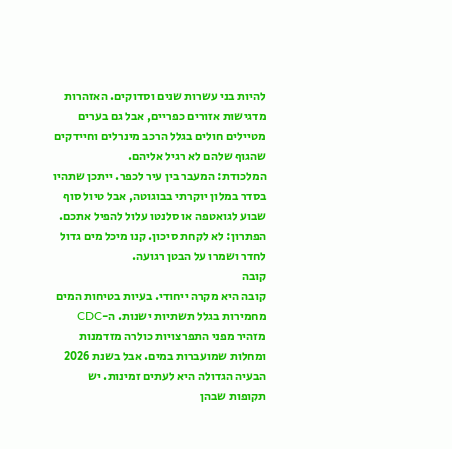להיות בני עשרות שנים וסדוקים. האזהרות מדגישות אזורים כפריים, אבל גם בערים מטיילים חולים בגלל הרכב מינרלים וחיידקים שהגוף שלהם לא רגיל אליהם.
המלכודת: המעבר בין עיר לכפר. ייתכן שתהיו בסדר במלון יוקרתי בבוגוטה, אבל טיול סוף שבוע לגואטפה או סלנטו עלול להפיל אתכם.
הפתרון: לא לקחת סיכון. קנו מיכל מים גדול לחדר ושמרו על הבטן רגועה.
קובה
קובה היא מקרה ייחודי. בעיות בטיחות המים מחמירות בגלל תשתיות ישנות. ה-CDC מזהיר מפני התפרצויות כולרה מזדמנות ומחלות שמועברות במים. אבל בשנת 2026 הבעיה הגדולה היא לעתים זמינות. יש תקופות שבהן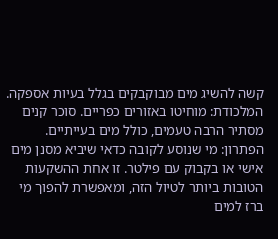קשה להשיג מים מבוקבקים בגלל בעיות אספקה.
המלכודת: מוחיטו באזורים כפריים. סוכר קנים מסתיר הרבה טעמים, כולל מים בעייתיים.
הפתרון: מי שנוסע לקובה כדאי שיביא מסנן מים אישי או בקבוק עם פילטר. זו אחת ההשקעות הטובות ביותר לטיול הזה, ומאפשרת להפוך מי ברז למים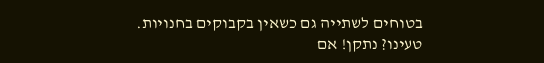בטוחים לשתייה גם כשאין בקבוקים בחנויות.
טעינו? נתקן! אם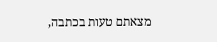מצאתם טעות בכתבה,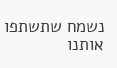נשמח שתשתפו אותנו